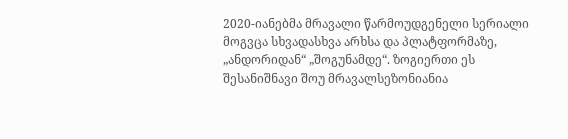2020-იანებმა მრავალი წარმოუდგენელი სერიალი მოგვცა სხვადასხვა არხსა და პლატფორმაზე, „ანდორიდან“ „შოგუნამდე“. ზოგიერთი ეს შესანიშნავი შოუ მრავალსეზონიანია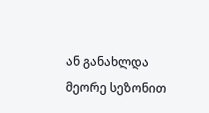ან განახლდა მეორე სეზონით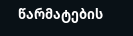წარმატების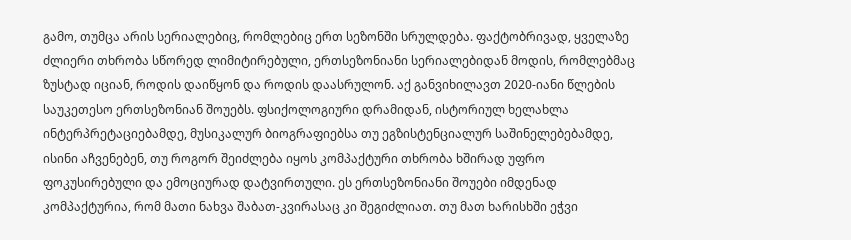გამო, თუმცა არის სერიალებიც, რომლებიც ერთ სეზონში სრულდება. ფაქტობრივად, ყველაზე ძლიერი თხრობა სწორედ ლიმიტირებული, ერთსეზონიანი სერიალებიდან მოდის, რომლებმაც ზუსტად იციან, როდის დაიწყონ და როდის დაასრულონ. აქ განვიხილავთ 2020-იანი წლების საუკეთესო ერთსეზონიან შოუებს. ფსიქოლოგიური დრამიდან, ისტორიულ ხელახლა ინტერპრეტაციებამდე, მუსიკალურ ბიოგრაფიებსა თუ ეგზისტენციალურ საშინელებებამდე, ისინი აჩვენებენ, თუ როგორ შეიძლება იყოს კომპაქტური თხრობა ხშირად უფრო ფოკუსირებული და ემოციურად დატვირთული. ეს ერთსეზონიანი შოუები იმდენად კომპაქტურია, რომ მათი ნახვა შაბათ-კვირასაც კი შეგიძლიათ. თუ მათ ხარისხში ეჭვი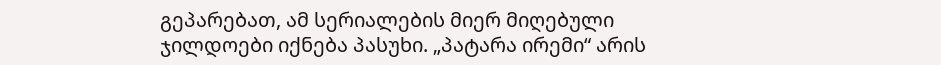გეპარებათ, ამ სერიალების მიერ მიღებული ჯილდოები იქნება პასუხი. „პატარა ირემი“ არის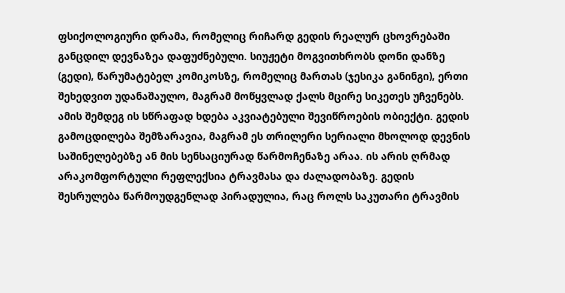ფსიქოლოგიური დრამა, რომელიც რიჩარდ გედის რეალურ ცხოვრებაში განცდილ დევნაზეა დაფუძნებული. სიუჟეტი მოგვითხრობს დონი დანზე (გედი), წარუმატებელ კომიკოსზე, რომელიც მართას (ჯესიკა განინგი), ერთი შეხედვით უდანაშაულო, მაგრამ მოწყვლად ქალს მცირე სიკეთეს უჩვენებს. ამის შემდეგ ის სწრაფად ხდება აკვიატებული შევიწროების ობიექტი. გედის გამოცდილება შემზარავია, მაგრამ ეს თრილერი სერიალი მხოლოდ დევნის საშინელებებზე ან მის სენსაციურად წარმოჩენაზე არაა. ის არის ღრმად არაკომფორტული რეფლექსია ტრავმასა და ძალადობაზე. გედის შესრულება წარმოუდგენლად პირადულია, რაც როლს საკუთარი ტრავმის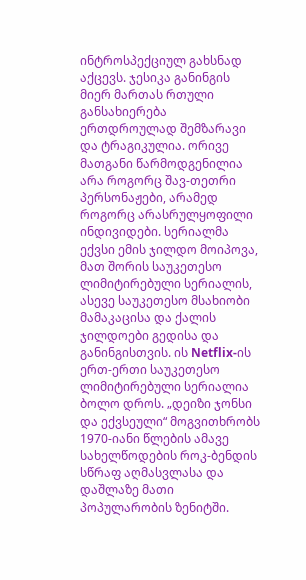ინტროსპექციულ გახსნად აქცევს. ჯესიკა განინგის მიერ მართას რთული განსახიერება ერთდროულად შემზარავი და ტრაგიკულია. ორივე მათგანი წარმოდგენილია არა როგორც შავ-თეთრი პერსონაჟები, არამედ როგორც არასრულყოფილი ინდივიდები. სერიალმა ექვსი ემის ჯილდო მოიპოვა, მათ შორის საუკეთესო ლიმიტირებული სერიალის, ასევე საუკეთესო მსახიობი მამაკაცისა და ქალის ჯილდოები გედისა და განინგისთვის. ის Netflix-ის ერთ-ერთი საუკეთესო ლიმიტირებული სერიალია ბოლო დროს. „დეიზი ჯონსი და ექვსეული“ მოგვითხრობს 1970-იანი წლების ამავე სახელწოდების როკ-ბენდის სწრაფ აღმასვლასა და დაშლაზე მათი პოპულარობის ზენიტში.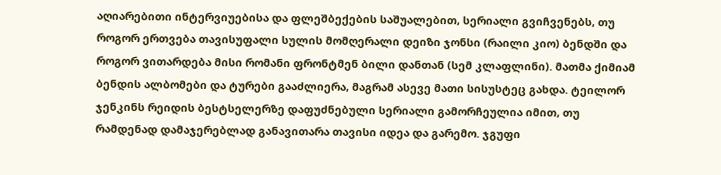აღიარებითი ინტერვიუებისა და ფლეშბექების საშუალებით, სერიალი გვიჩვენებს, თუ როგორ ერთვება თავისუფალი სულის მომღერალი დეიზი ჯონსი (რაილი კიო) ბენდში და როგორ ვითარდება მისი რომანი ფრონტმენ ბილი დანთან (სემ კლაფლინი). მათმა ქიმიამ ბენდის ალბომები და ტურები გააძლიერა, მაგრამ ასევე მათი სისუსტეც გახდა. ტეილორ ჯენკინს რეიდის ბესტსელერზე დაფუძნებული სერიალი გამორჩეულია იმით, თუ რამდენად დამაჯერებლად განავითარა თავისი იდეა და გარემო. ჯგუფი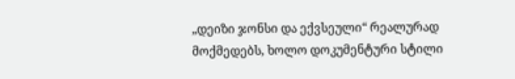„დეიზი ჯონსი და ექვსეული“ რეალურად მოქმედებს, ხოლო დოკუმენტური სტილი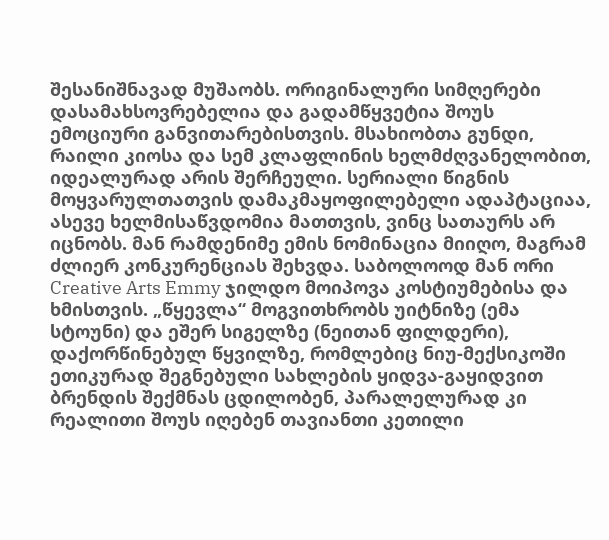შესანიშნავად მუშაობს. ორიგინალური სიმღერები დასამახსოვრებელია და გადამწყვეტია შოუს ემოციური განვითარებისთვის. მსახიობთა გუნდი, რაილი კიოსა და სემ კლაფლინის ხელმძღვანელობით, იდეალურად არის შერჩეული. სერიალი წიგნის მოყვარულთათვის დამაკმაყოფილებელი ადაპტაციაა, ასევე ხელმისაწვდომია მათთვის, ვინც სათაურს არ იცნობს. მან რამდენიმე ემის ნომინაცია მიიღო, მაგრამ ძლიერ კონკურენციას შეხვდა. საბოლოოდ მან ორი Creative Arts Emmy ჯილდო მოიპოვა კოსტიუმებისა და ხმისთვის. „წყევლა“ მოგვითხრობს უიტნიზე (ემა სტოუნი) და ეშერ სიგელზე (ნეითან ფილდერი), დაქორწინებულ წყვილზე, რომლებიც ნიუ-მექსიკოში ეთიკურად შეგნებული სახლების ყიდვა-გაყიდვით ბრენდის შექმნას ცდილობენ, პარალელურად კი რეალითი შოუს იღებენ თავიანთი კეთილი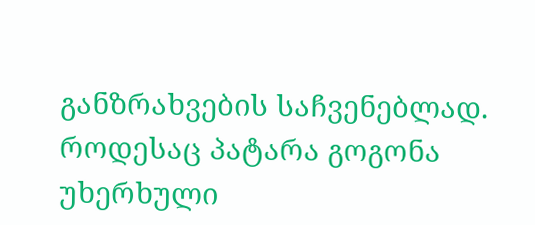განზრახვების საჩვენებლად. როდესაც პატარა გოგონა უხერხული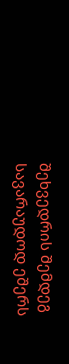შეხვედრის შემდეგ სავარაუდოდ ეშერს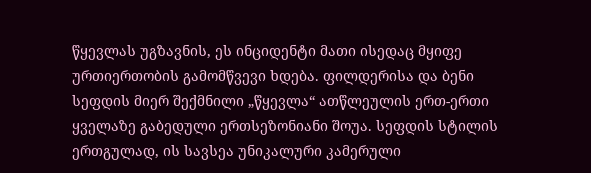წყევლას უგზავნის, ეს ინციდენტი მათი ისედაც მყიფე ურთიერთობის გამომწვევი ხდება. ფილდერისა და ბენი სეფდის მიერ შექმნილი „წყევლა“ ათწლეულის ერთ-ერთი ყველაზე გაბედული ერთსეზონიანი შოუა. სეფდის სტილის ერთგულად, ის სავსეა უნიკალური კამერული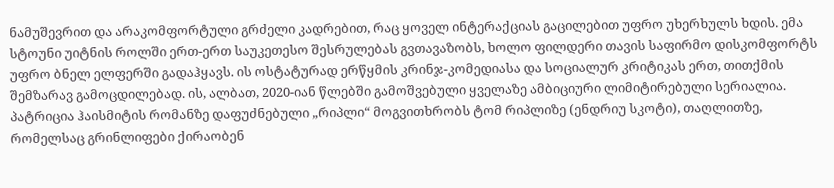ნამუშევრით და არაკომფორტული გრძელი კადრებით, რაც ყოველ ინტერაქციას გაცილებით უფრო უხერხულს ხდის. ემა სტოუნი უიტნის როლში ერთ-ერთ საუკეთესო შესრულებას გვთავაზობს, ხოლო ფილდერი თავის საფირმო დისკომფორტს უფრო ბნელ ელფერში გადაჰყავს. ის ოსტატურად ერწყმის კრინჯ-კომედიასა და სოციალურ კრიტიკას ერთ, თითქმის შემზარავ გამოცდილებად. ის, ალბათ, 2020-იან წლებში გამოშვებული ყველაზე ამბიციური ლიმიტირებული სერიალია. პატრიცია ჰაისმიტის რომანზე დაფუძნებული „რიპლი“ მოგვითხრობს ტომ რიპლიზე (ენდრიუ სკოტი), თაღლითზე, რომელსაც გრინლიფები ქირაობენ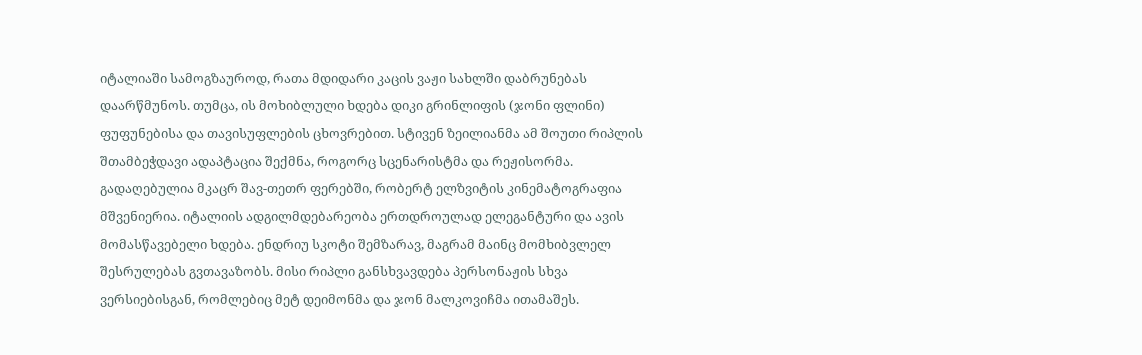იტალიაში სამოგზაუროდ, რათა მდიდარი კაცის ვაჟი სახლში დაბრუნებას დაარწმუნოს. თუმცა, ის მოხიბლული ხდება დიკი გრინლიფის (ჯონი ფლინი) ფუფუნებისა და თავისუფლების ცხოვრებით. სტივენ ზეილიანმა ამ შოუთი რიპლის შთამბეჭდავი ადაპტაცია შექმნა, როგორც სცენარისტმა და რეჟისორმა. გადაღებულია მკაცრ შავ-თეთრ ფერებში, რობერტ ელზვიტის კინემატოგრაფია მშვენიერია. იტალიის ადგილმდებარეობა ერთდროულად ელეგანტური და ავის მომასწავებელი ხდება. ენდრიუ სკოტი შემზარავ, მაგრამ მაინც მომხიბვლელ შესრულებას გვთავაზობს. მისი რიპლი განსხვავდება პერსონაჟის სხვა ვერსიებისგან, რომლებიც მეტ დეიმონმა და ჯონ მალკოვიჩმა ითამაშეს.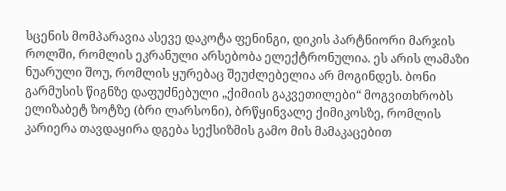სცენის მომპარავია ასევე დაკოტა ფენინგი, დიკის პარტნიორი მარჯის როლში, რომლის ეკრანული არსებობა ელექტრონულია. ეს არის ლამაზი ნუარული შოუ, რომლის ყურებაც შეუძლებელია არ მოგინდეს. ბონი გარმუსის წიგნზე დაფუძნებული „ქიმიის გაკვეთილები“ მოგვითხრობს ელიზაბეტ ზოტზე (ბრი ლარსონი), ბრწყინვალე ქიმიკოსზე, რომლის კარიერა თავდაყირა დგება სექსიზმის გამო მის მამაკაცებით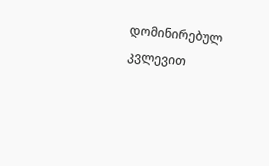დომინირებულ კვლევით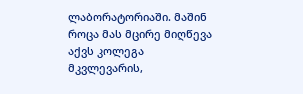ლაბორატორიაში. მაშინ როცა მას მცირე მიღწევა აქვს კოლეგა მკვლევარის,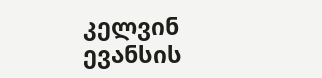კელვინ ევანსის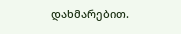დახმარებით.